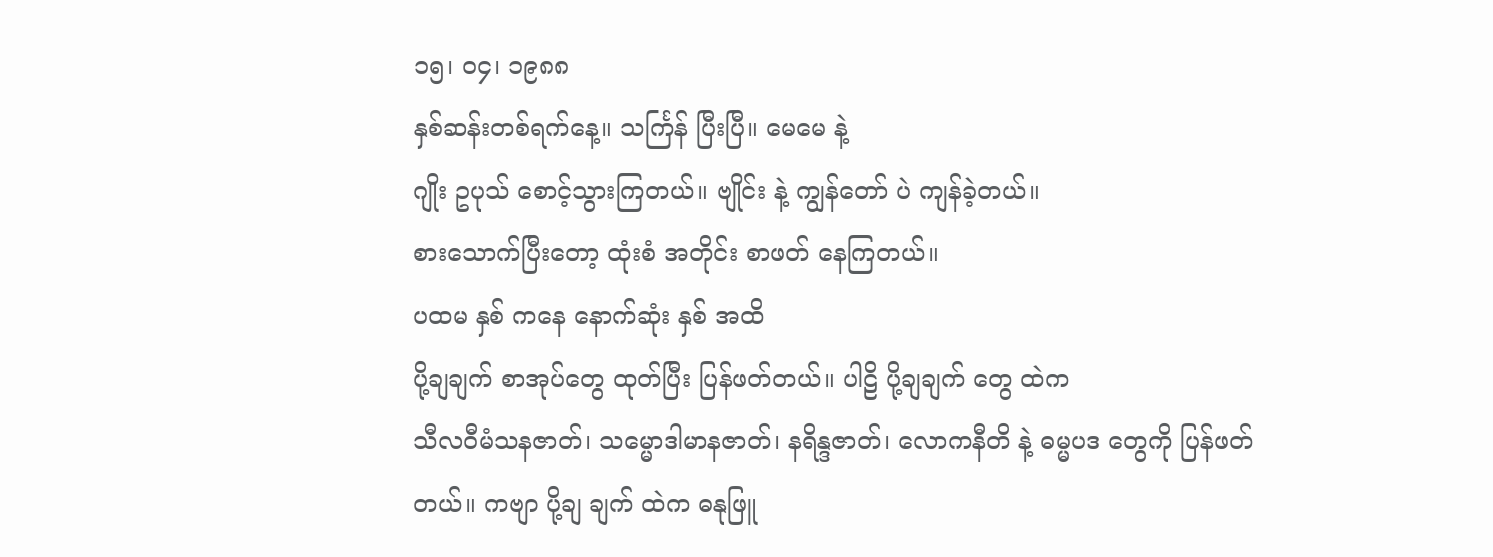၁၅၊ ၀၄၊ ၁၉၈၈
နှစ်ဆန်းတစ်ရက်နေ့။ သင်္ကြန် ပြီးပြီ။ မေမေ နဲ့
ဂျိုး ဥပုသ် စောင့်သွားကြတယ်။ ဗျိုင်း နဲ့ ကျွန်တော် ပဲ ကျန်ခဲ့တယ်။
စားသောက်ပြီးတော့ ထုံးစံ အတိုင်း စာဖတ် နေကြတယ်။
ပထမ နှစ် ကနေ နောက်ဆုံး နှစ် အထိ
ပို့ချချက် စာအုပ်တွေ ထုတ်ပြီး ပြန်ဖတ်တယ်။ ပါဠိ ပို့ချချက် တွေ ထဲက
သီလဝီမံသနဇာတ်၊ သမ္မောဒါမာနဇာတ်၊ နရိန္ဒဇာတ်၊ လောကနီတိ နဲ့ ဓမ္မပဒ တွေကို ပြန်ဖတ်
တယ်။ ကဗျာ ပို့ချ ချက် ထဲက ဓနုဖြူ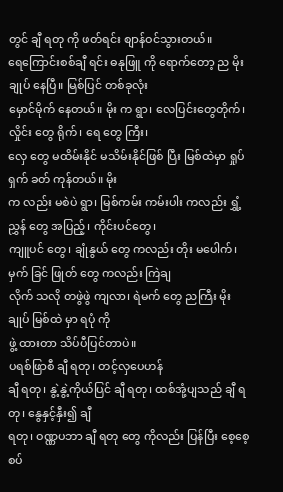တွင် ချီ ရတု ကို ဖတ်ရင်း စျာန်ဝင်သွားတယ်။
ရေကြောင်းစစ်ချီ ရင်း ဓနုဖြူ ကို ရောက်တော့ ည မိုးချုပ် နေပြီ။ မြစ်ပြင် တစ်ခုလုံး
မှောင်မိုက် နေတယ်။ မိုး က ရွာ၊ လေပြင်းတွေတိုက်၊ လှိုင်း တွေ ရိုက်၊ ရေ တွေ ကြီး၊
လှေ တွေ မထိမ်းနိုင် မသိမ်းနိုင်ဖြစ် ပြီး မြစ်ထဲမှာ ရှုပ်ရှက် ခတ် ကုန်တယ်။ မိုး
က လည်း မစဲပဲ ရွာ၊ မြစ်ကမ်း ကမ်းပါး ကလည်း ရွှံ့ညွှန် တွေ အပြည့်၊ ကိုင်းပင်တွေ၊
ကျူပင် တွေ၊ ချုံနွယ် တွေ ကလည်း တိုး မပေါက်၊ မှက် ခြင် ဖြုတ် တွေ ကလည်း ကြဲချ
လိုက် သလို တဖွဲဖွဲ ကျလာ၊ ရဲမက် တွေ ညကြီး မိုးချုပ် မြစ်ထဲ မှာ ရပုံ ကို
ဖွဲ့ ထားတာ သိပ်ပီပြင်တာပဲ။
ပရစ်ဖြာစီ ချီ ရတု၊ တင့်လှပေဟန်
ချီ ရတု၊ နွဲ့နွဲ့ကိုယ်ပြင် ချီ ရတု၊ ထစ်အုံ့ပျသည် ချီ ရတု၊ နွေနှင့်နှီး၍ ချီ
ရတု၊ ဝဏ္ဏပဘာ ချီ ရတု တွေ ကိုလည်း ပြန်ပြီး စေ့စေ့ စပ်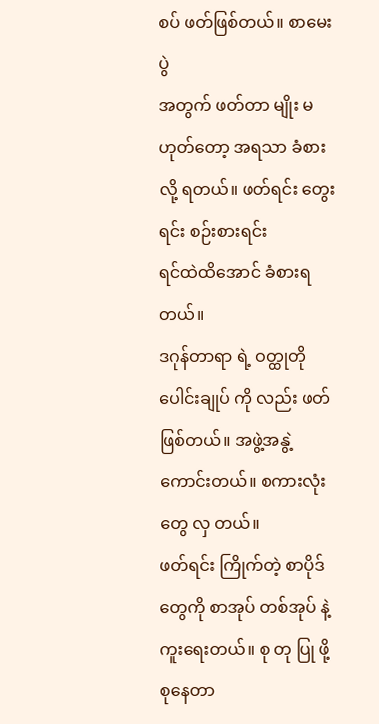စပ် ဖတ်ဖြစ်တယ်။ စာမေးပွဲ
အတွက် ဖတ်တာ မျိုး မဟုတ်တော့ အရသာ ခံစား လို့ ရတယ်။ ဖတ်ရင်း တွေးရင်း စဉ်းစားရင်း
ရင်ထဲထိအောင် ခံစားရတယ်။
ဒဂုန်တာရာ ရဲ့ ဝတ္ထုတို
ပေါင်းချုပ် ကို လည်း ဖတ်ဖြစ်တယ်။ အဖွဲ့အနွဲ့ ကောင်းတယ်။ စကားလုံး တွေ လှ တယ်။
ဖတ်ရင်း ကြိုက်တဲ့ စာပိုဒ် တွေကို စာအုပ် တစ်အုပ် နဲ့ ကူးရေးတယ်။ စု တု ပြု ဖို့
စုနေတာ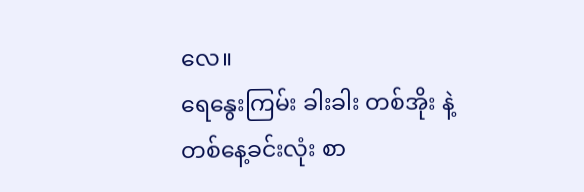လေ။
ရေနွေးကြမ်း ခါးခါး တစ်အိုး နဲ့
တစ်နေ့ခင်းလုံး စာ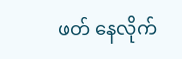ဖတ် နေလိုက်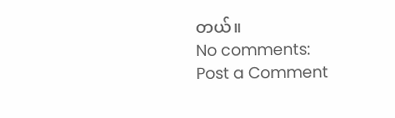တယ်။
No comments:
Post a Comment